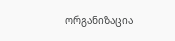ორგანიზაცია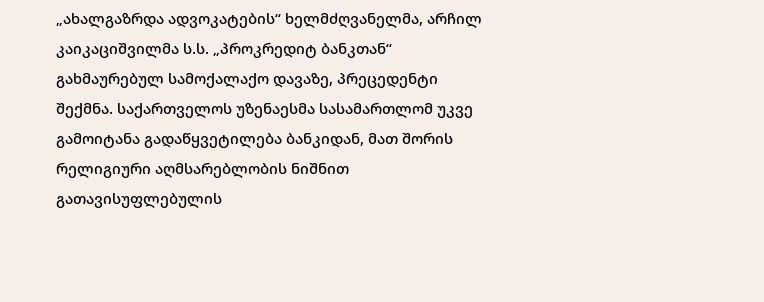„ახალგაზრდა ადვოკატების“ ხელმძღვანელმა, არჩილ კაიკაციშვილმა ს.ს. „პროკრედიტ ბანკთან“ გახმაურებულ სამოქალაქო დავაზე, პრეცედენტი შექმნა. საქართველოს უზენაესმა სასამართლომ უკვე გამოიტანა გადაწყვეტილება ბანკიდან, მათ შორის რელიგიური აღმსარებლობის ნიშნით გათავისუფლებულის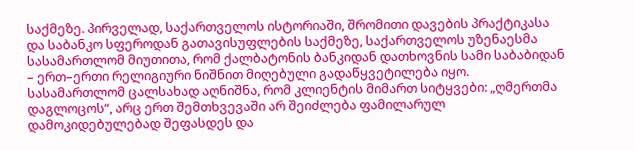საქმეზე. პირველად, საქართველოს ისტორიაში, შრომითი დავების პრაქტიკასა და საბანკო სფეროდან გათავისუფლების საქმეზე, საქართველოს უზენაესმა სასამართლომ მიუთითა, რომ ქალბატონის ბანკიდან დათხოვნის სამი საბაბიდან – ერთ–ერთი რელიგიური ნიშნით მიღებული გადაწყვეტილება იყო. სასამართლომ ცალსახად აღნიშნა, რომ კლიენტის მიმართ სიტყვები: „ღმერთმა დაგლოცოს“, არც ერთ შემთხვევაში არ შეიძლება ფამილარულ დამოკიდებულებად შეფასდეს და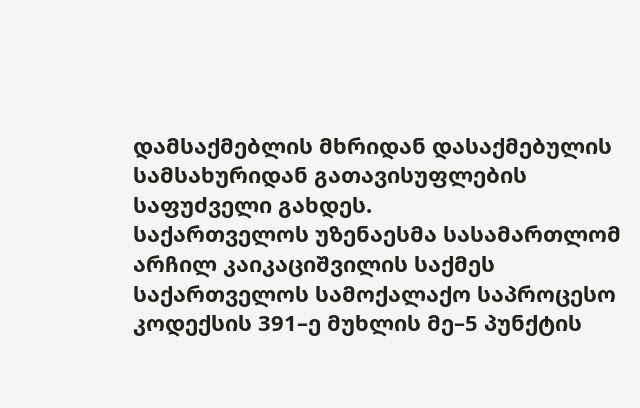დამსაქმებლის მხრიდან დასაქმებულის სამსახურიდან გათავისუფლების საფუძველი გახდეს.
საქართველოს უზენაესმა სასამართლომ არჩილ კაიკაციშვილის საქმეს საქართველოს სამოქალაქო საპროცესო კოდექსის 391–ე მუხლის მე–5 პუნქტის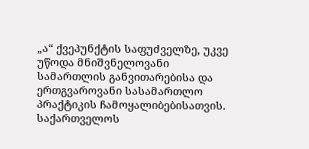„ა“ ქვეპუნქტის საფუძველზე, უკვე უწოდა მნიშვნელოვანი სამართლის განვითარებისა და ერთგვაროვანი სასამართლო პრაქტიკის ჩამოყალიბებისათვის.
საქართველოს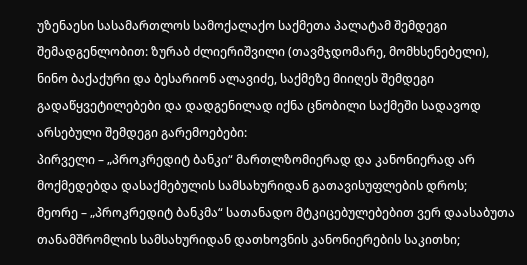უზენაესი სასამართლოს სამოქალაქო საქმეთა პალატამ შემდეგი შემადგენლობით: ზურაბ ძლიერიშვილი (თავმჯდომარე, მომხსენებელი), ნინო ბაქაქური და ბესარიონ ალავიძე, საქმეზე მიიღეს შემდეგი გადაწყვეტილებები და დადგენილად იქნა ცნობილი საქმეში სადავოდ არსებული შემდეგი გარემოებები:
პირველი – „პროკრედიტ ბანკი“ მართლზომიერად და კანონიერად არ მოქმედებდა დასაქმებულის სამსახურიდან გათავისუფლების დროს;
მეორე – „პროკრედიტ ბანკმა“ სათანადო მტკიცებულებებით ვერ დაასაბუთა თანამშრომლის სამსახურიდან დათხოვნის კანონიერების საკითხი;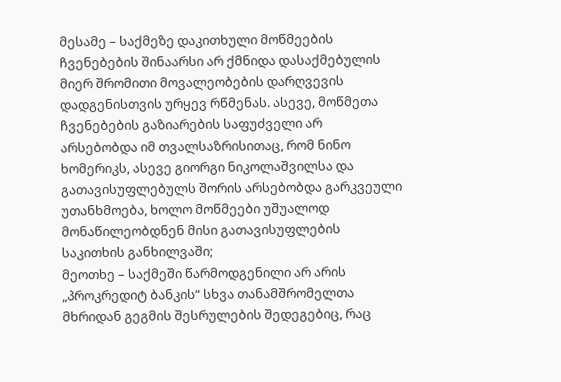მესამე – საქმეზე დაკითხული მოწმეების ჩვენებების შინაარსი არ ქმნიდა დასაქმებულის მიერ შრომითი მოვალეობების დარღვევის დადგენისთვის ურყევ რწმენას. ასევე, მოწმეთა ჩვენებების გაზიარების საფუძველი არ არსებობდა იმ თვალსაზრისითაც, რომ ნინო ხომერიკს, ასევე გიორგი ნიკოლაშვილსა და გათავისუფლებულს შორის არსებობდა გარკვეული უთანხმოება, ხოლო მოწმეები უშუალოდ მონაწილეობდნენ მისი გათავისუფლების საკითხის განხილვაში;
მეოთხე – საქმეში წარმოდგენილი არ არის „პროკრედიტ ბანკის“ სხვა თანამშრომელთა მხრიდან გეგმის შესრულების შედეგებიც, რაც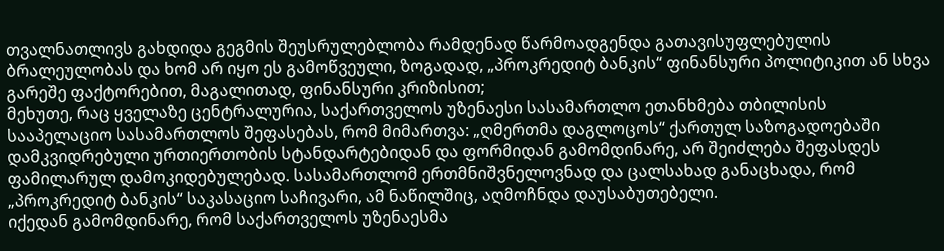თვალნათლივს გახდიდა გეგმის შეუსრულებლობა რამდენად წარმოადგენდა გათავისუფლებულის ბრალეულობას და ხომ არ იყო ეს გამოწვეული, ზოგადად, „პროკრედიტ ბანკის“ ფინანსური პოლიტიკით ან სხვა გარეშე ფაქტორებით, მაგალითად, ფინანსური კრიზისით;
მეხუთე, რაც ყველაზე ცენტრალურია, საქართველოს უზენაესი სასამართლო ეთანხმება თბილისის სააპელაციო სასამართლოს შეფასებას, რომ მიმართვა: „ღმერთმა დაგლოცოს“ ქართულ საზოგადოებაში დამკვიდრებული ურთიერთობის სტანდარტებიდან და ფორმიდან გამომდინარე, არ შეიძლება შეფასდეს ფამილარულ დამოკიდებულებად. სასამართლომ ერთმნიშვნელოვნად და ცალსახად განაცხადა, რომ „პროკრედიტ ბანკის“ საკასაციო საჩივარი, ამ ნაწილშიც, აღმოჩნდა დაუსაბუთებელი.
იქედან გამომდინარე, რომ საქართველოს უზენაესმა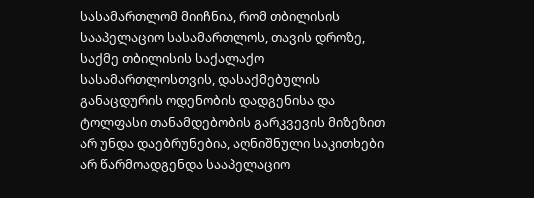სასამართლომ მიიჩნია, რომ თბილისის სააპელაციო სასამართლოს, თავის დროზე, საქმე თბილისის საქალაქო სასამართლოსთვის, დასაქმებულის განაცდურის ოდენობის დადგენისა და ტოლფასი თანამდებობის გარკვევის მიზეზით არ უნდა დაებრუნებია, აღნიშნული საკითხები არ წარმოადგენდა სააპელაციო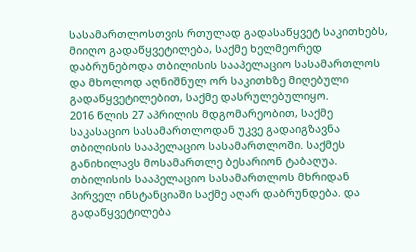სასამართლოსთვის რთულად გადასაწყვეტ საკითხებს, მიიღო გადაწყვეტილება, საქმე ხელმეორედ დაბრუნებოდა თბილისის სააპელაციო სასამართლოს და მხოლოდ აღნიშნულ ორ საკითხზე მიღებული გადაწყვეტილებით, საქმე დასრულებულიყო.
2016 წლის 27 აპრილის მდგომარეობით, საქმე საკასაციო სასამართლოდან უკვე გადაიგზავნა თბილისის სააპელაციო სასამართლოში. საქმეს განიხილავს მოსამართლე ბესარიონ ტაბაღუა. თბილისის სააპელაციო სასამართლოს მხრიდან პირველ ინსტანციაში საქმე აღარ დაბრუნდება. და გადაწყვეტილება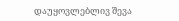დაუყოვლებლივ შევა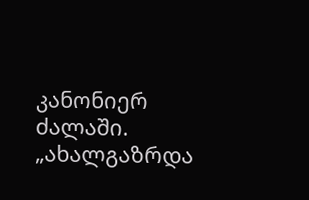კანონიერ ძალაში.
„ახალგაზრდა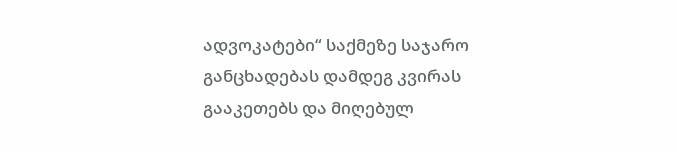ადვოკატები“ საქმეზე საჯარო განცხადებას დამდეგ კვირას გააკეთებს და მიღებულ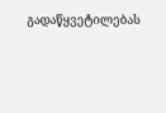გადაწყვეტილებას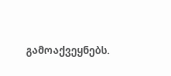გამოაქვეყნებს.